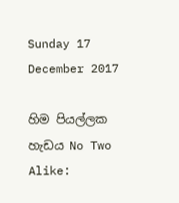Sunday 17 December 2017

හිම පියල්ලක හැඩය No Two Alike: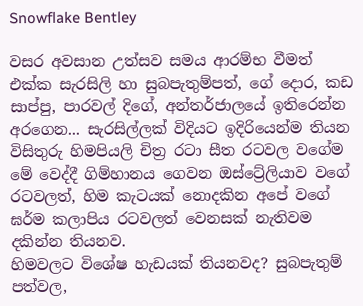Snowflake Bentley

වසර අවසාන උත්සව සමය ආරම්භ වීමත් එක්ක සැරසිලි හා සුබපැතුම්පත්, ගේ දොර, කඩ සාප්පු, පාරවල් දිගේ, අන්තර්ජාලයේ ඉතිරෙන්න අරගෙන... සැරසිල්ලක් විදියට ඉදිරියෙන්ම තියන විසිතුරු හිමපියලි චිත්‍ර රටා සීත රටවල වගේම මේ වෙද්දී ගිම්හානය ගෙවන ඔස්ට්‍රේලියාව වගේ රටවලත්, හිම කැටයක් නොදකින අපේ වගේ ඝර්ම කලාපිය රටවලත් වෙනසක් නැතිවම දකින්න තියනව.
හිමවලට විශේෂ හැඩයක් තියනවද? සුබපැතුම් පත්වල,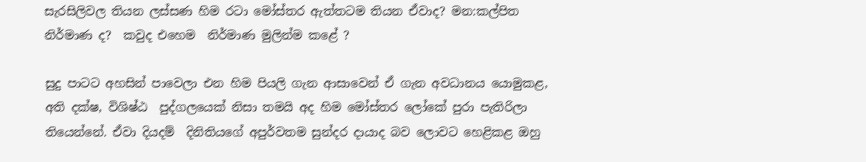සැරසිලිවල තියන ලස්සණ හිම රටා මෝස්‌තර ඇත්තටම තියන ඒවාද? මන:කල්පිත නිර්මාණ ද?  කවුද එහෙම  නිර්මාණ මුලින්ම කළේ ?

සුදු පාටට අහසින් පාවෙලා එන හිම පියලි ගැන ආසාවෙන් ඒ ගැන අවධානය යොමුකළ,  අති දක්ෂ, විශිෂ්ඨ  පුද්ගලයෙක් නිසා තමයි අද හිම මෝස්‌තර ලෝකේ පුරා පැතිරිලා තියෙන්නේ. ඒවා දියදම්  දිනිතියගේ අපුර්වතම සුන්දර දායාද බව ලොවට හෙළිකළ ඔහු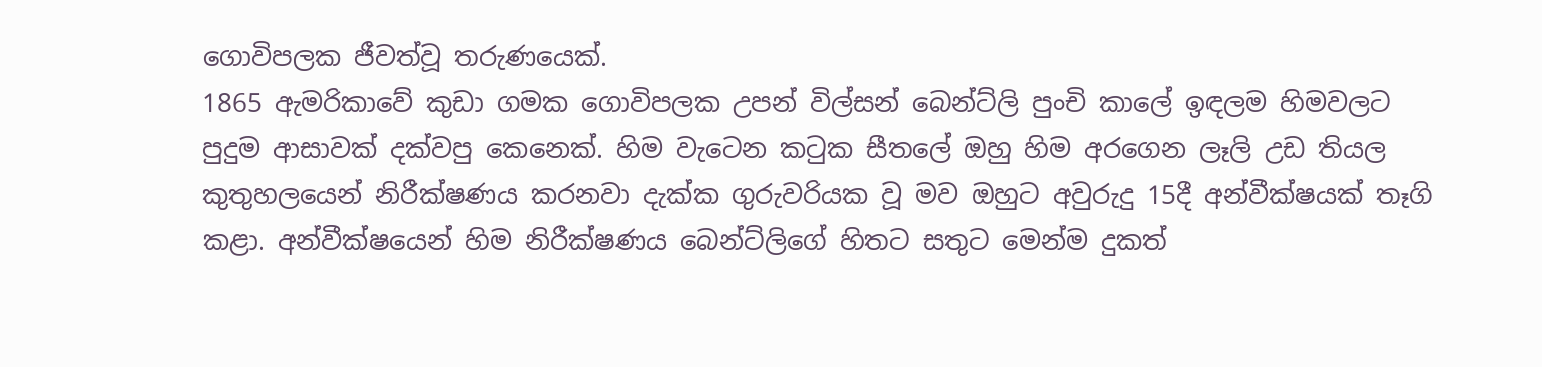ගොවිපලක ජීවත්වූ තරුණයෙක්.
1865 ඇමරිකාවේ කුඩා ගමක ගොවිපලක උපන් විල්සන් බෙන්ට්ලි පුංචි කාලේ ඉඳලම හිමවලට පුදුම ආසාවක් දක්වපු කෙනෙක්. හිම වැටෙන කටුක සීතලේ ඔහු හිම අරගෙන ලෑලි උඩ තියල කුතුහලයෙන් නිරීක්ෂණය කරනවා දැක්ක ගුරුවරියක වූ මව ඔහුට අවුරුදු 15දී අන්වීක්ෂයක් තෑගි කළා. අන්වීක්ෂයෙන් හිම නිරීක්ෂණය බෙන්ට්ලිගේ හිතට සතුට මෙන්ම දුකත්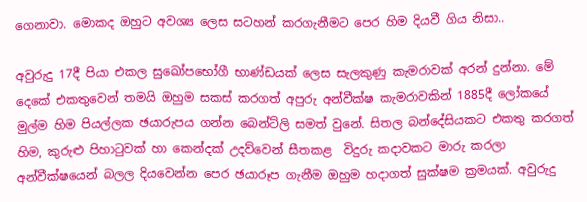ගෙනාවා. මොකද ඔහුට අවශ්‍ය ලෙස සටහන් කරගැනීමට පෙර හිම දියවී ගිය නිසා..

අවුරුදු 17දී පියා එකල සුඛෝපභෝගී භාණ්ඩයක් ලෙස සැලකුණු කැමරාවක් අරන් දුන්නා. මේ දෙකේ එකතුවෙන් තමයි ඔහුම සකස් කරගත් අපුරු අන්වීක්ෂ කැමරාවකින් 1885දී ලෝකයේ මුල්ම හිම පියල්ලක ඡයාරුපය ගන්න බෙන්ට්ලි සමත් වුනේ. සිතල බන්දේසියකට එකතු කරගත් හිම, කුරුළු පිහාටුවක් හා කෙන්දක් උදව්වෙන් සීතකළ  විදුරු කදාවකට මාරු කරලා අන්වීක්ෂයෙන් බලල දියවෙන්න පෙර ඡයාරූප ගැනීම ඔහුම හදාගත් සුක්ෂම ක්‍රමයක්. අවුරුදු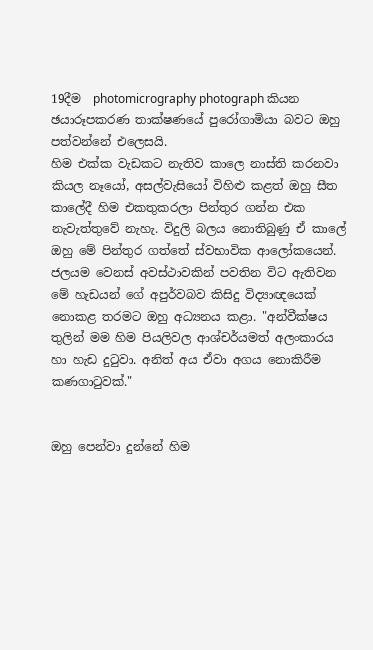19දීම  photomicrography photograph කියන ඡයාරූපකරණ තාක්ෂණයේ පුරෝගාමියා බවට ඔහු පත්වන්නේ එලෙසයි.
හිම එක්ක වැඩකට නැතිව කාලෙ නාස්ති කරනවා කියල නෑයෝ, අසල්වැසියෝ විහිළු කළත් ඔහු සීත කාලේදී හිම එකතුකරලා පින්තුර ගන්න එක නැවැත්තුවේ නැහැ. විදුලි බලය නොතිබුණු ඒ කාලේ ඔහු මේ පින්තුර ගත්තේ ස්වභාවික ආලෝකයෙන්.
ජලයම වෙනස් අවස්ථාවකින් පවතින විට ඇතිවන මේ හැඩයන් ගේ අපුර්වබව කිසිදු විද්‍යාඥයෙක් නොකළ තරමට ඔහු අධ්‍යනය කළා. "අන්වීක්ෂය තුලින් මම හිම පියලිවල ආශ්චර්යමත් අලංකාරය හා හැඩ දුටුවා. අනිත් අය ඒවා අගය නොකිරීම කණගාටුවක්."


ඔහු පෙන්වා දුන්නේ හිම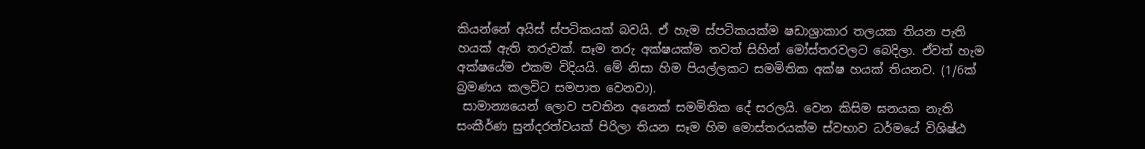කියන්නේ අයිස් ස්පටිකයක් බවයි. ඒ හැම ස්පටිකයක්ම ෂඩාශ්‍රාකාර තලයක තියන පැති හයක් ඇති තරුවක්. සෑම තරු අක්ෂයක්ම තවත් සිහින් මෝස්තරවලට බෙදිලා. ඒවත් හැම අක්ෂයේම එකම විදියයි. මේ නිසා හිම පියල්ලකට සමමිතික අක්ෂ හයක් තියනව. (1/6ක් බ්‍රමණය කලවිට සමපාත වෙනවා).
 සාමාන්‍යයෙන් ලොව පවතින අනෙක් සමමිතික දේ සරලයි. වෙන කිසිම ඝනයක නැති සංකීර්ණ සුන්දරත්වයක් පිරිලා තියන සෑම හිම මොස්තරයක්ම ස්වභාව ධර්මයේ විශිෂ්ඨ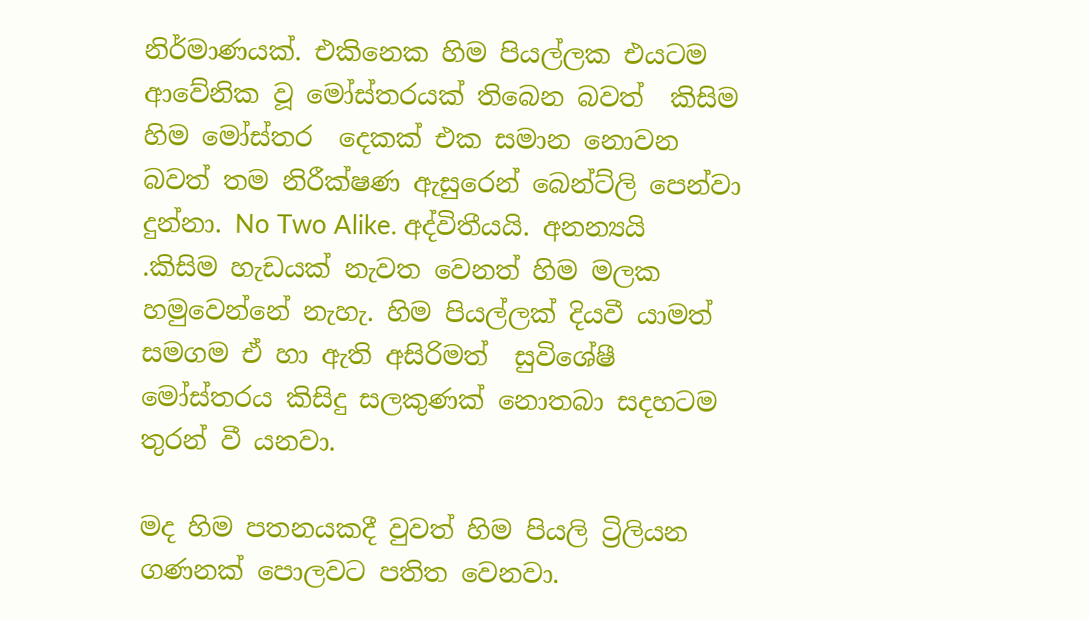නිර්මාණයක්. එකිනෙක හිම පියල්ලක එයටම ආවේනික වූ මෝස්තරයක් තිබෙන බවත්  කිසිම හිම මෝස්‌තර  දෙකක් එක සමාන නොවන බවත් තම නිරීක්ෂණ ඇසුරෙන් බෙන්ට්ලි පෙන්වා දුන්නා. No Two Alike. අද්විතීයයි. අනන්‍යයි .කිසිම හැඩයක් නැවත වෙනත් හිම මලක හමුවෙන්නේ නැහැ. හිම පියල්ලක් දියවී යාමත් සමගම ඒ හා ඇති අසිරිමත්  සුවිශේෂී මෝස්තරය කිසිදු සලකුණක් නොතබා සදහටම තුරන් වී යනවා.

මද හිම පතනයකදී වුවත් හිම පියලි ට්‍රිලියන ගණනක් පොලවට පතිත වෙනවා.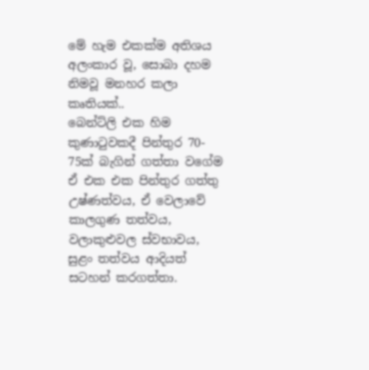මේ හැම එකක්ම අතිශය අලංකාර වූ, සොබා දහම නිමවූ මනහර කලා  කෘතියක්..
බෙන්ට්ලි එක හිම කුණාටුවකදී පින්තුර 70- 75ක් බැගින් ගත්තා වගේම ඒ එක එක පින්තුර ගත්තු උෂ්ණත්වය, ඒ වෙලාවේ කාලගුණ තත්වය, වලාකුළුවල ස්වභාවය, සුළං තත්වය ආදියත් සටහන් කරගත්තා.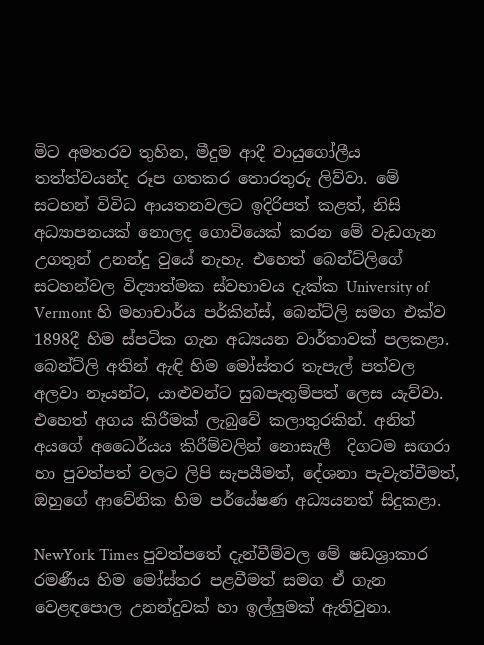මිට අමතරව තුහින, මීදුම ආදී වායුගෝලීය තත්ත්වයන්ද රූප ගතකර තොරතුරු ලිව්වා. මේ සටහන් විවිධ ආයතනවලට ඉදිරිපත් කළත්, නිසි අධ්‍යාපනයක් නොලද ගොවියෙක් කරන මේ වැඩගැන  උගතුන් උනන්දු වුයේ නැහැ. එහෙත් බෙන්ට්ලිගේ  සටහන්වල විද්‍යාත්මක ස්වභාවය දැක්ක University of Vermont හි මහාචාර්ය පර්කින්ස්, බෙන්ට්ලි සමග එක්ව 1898දී හිම ස්පටික ගැන අධ්‍යයන වාර්තාවක් පලකළා.
බෙන්ට්ලි අතින් ඇඳි හිම මෝස්‌තර තැපැල් පත්වල අලවා නෑයන්ට, යාළුවන්ට සුබපැතුම්පත් ලෙස යැව්වා. එහෙත් අගය කිරීමක් ලැබුවේ කලාතුරකින්. අනිත් අයගේ අධෛර්යය කිරීම්වලින් නොසැලී  දිගටම සඟරා හා පුවත්පත් වලට ලිපි සැපයීමත්, දේශනා පැවැත්වීමත්, ඔහුගේ ආවේනික හිම පර්යේෂණ අධ්‍යයනත් සිදුකළා.

NewYork Times පුවත්පතේ දැන්වීම්වල මේ ෂඩශ්‍රාකාර රමණීය හිම මෝස්‌තර පළවීමත් සමග ඒ ගැන වෙළඳපොල උනන්දුවක් හා ඉල්ලුමක් ඇතිවුනා.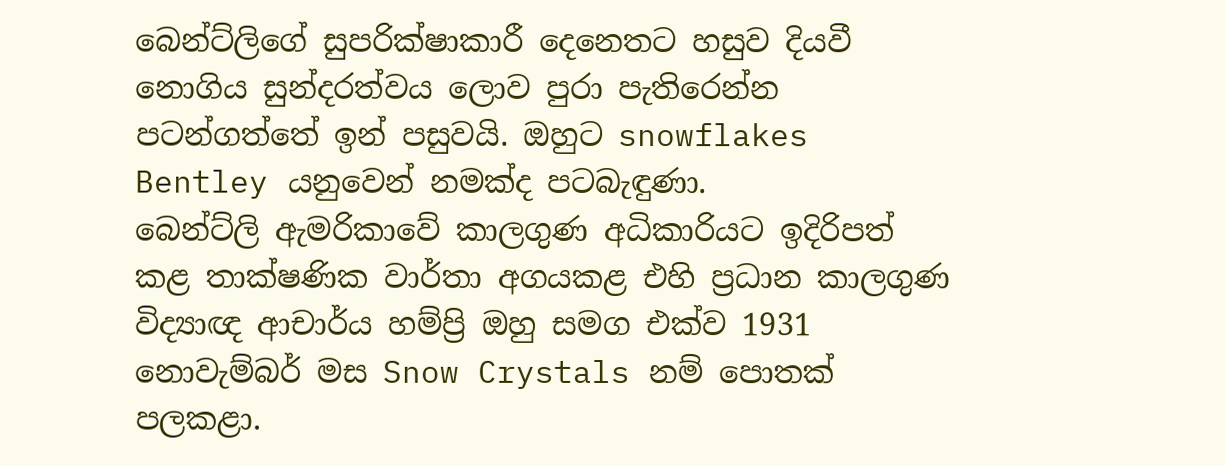බෙන්ට්ලිගේ සුපරික්ෂාකාරී දෙනෙතට හසුව දියවී නොගිය සුන්දරත්වය ලොව පුරා පැතිරෙන්න පටන්ගත්තේ ඉන් පසුවයි. ඔහුට snowflakes Bentley යනුවෙන් නමක්ද පටබැඳුණා.
බෙන්ට්ලි ඇමරිකාවේ කාලගුණ අධිකාරියට ඉදිරිපත් කළ තාක්ෂණික වාර්තා අගයකළ එහි ප්‍රධාන කාලගුණ විද්‍යාඥ ආචාර්ය හම්ප්‍රි ඔහු සමග එක්ව 1931 නොවැම්බර් මස Snow Crystals නම් පොතක් පලකළා.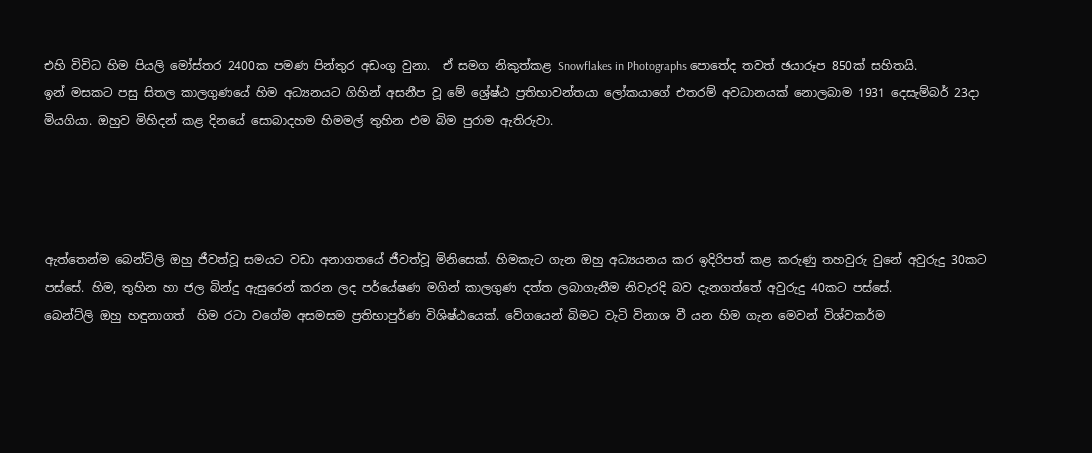එහි විවිධ හිම පියලි මෝස්‌තර 2400ක පමණ පින්තුර අඩංගු වුනා.  ඒ සමග නිකුත්කළ Snowflakes in Photographs පොතේද තවත් ඡයාරූප 850ක් සහිතයි.
ඉන් මසකට පසු සිතල කාලගුණයේ හිම අධ්‍යනයට ගිහින් අසනීප වූ මේ ශ්‍රේෂ්ඨ ප්‍රතිභාවන්තයා ලෝකයාගේ එතරම් අවධානයක් නොලබාම 1931 දෙසැම්බර් 23දා මියගියා. ඔහුව මිහිදන් කළ දිනයේ සොබාදහම හිමමල් තුහින එම බිම පුරාම ඇතිරුවා.




ඇත්තෙන්ම බෙන්ට්ලි ඔහු ජීවත්වූ සමයට වඩා අනාගතයේ ජීවත්වූ මිනිසෙක්. හිමකැට ගැන ඔහු අධ්‍යයනය කර ඉදිරිපත් කළ කරුණු තහවුරු වුනේ අවුරුදු 30කට පස්සේ. හිම, තුහින හා ජල බින්දු ඇසුරෙන් කරන ලද පර්යේෂණ මගින් කාලගුණ දත්ත ලබාගැනීම නිවැරදි බව දැනගත්තේ අවුරුදු 40කට පස්සේ.
බෙන්ට්ලි ඔහු හඳුනාගත්  හිම රටා වගේම අසමසම ප්‍රතිභාපුර්ණ විශිෂ්ඨයෙක්. වේගයෙන් බිමට වැටි විනාශ වී යන හිම ගැන මෙවන් විශ්වකර්ම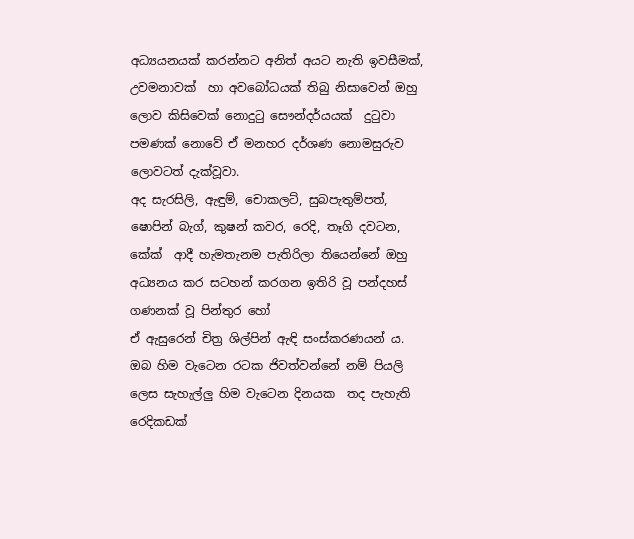අධ්‍යයනයක් කරන්නට අනිත් අයට නැති ඉවසීමක්, උවමනාවක්  හා අවබෝධයක් තිබු නිසාවෙන් ඔහු ලොව කිසිවෙක් නොදුටු සෞන්දර්යයක්  දුටුවා පමණක් නොවේ ඒ මනහර දර්ශණ නොමසුරුව ලොවටත් දැක්වූවා.
අද සැරසිලි, ඇඳුම්, චොකලට්, සුබපැතුම්පත්, ෂොපින් බැග්, කුෂන් කවර, රෙදි, තෑගි දවටන, කේක්  ආදී හැමතැනම පැතිරිලා තියෙන්නේ ඔහු අධ්‍යනය කර සටහන් කරගන ඉතිරි වූ පන්දහස් ගණනක් වූ පින්තුර හෝ
ඒ ඇසුරෙන් චිත්‍ර ශිල්පින් ඇඳි සංස්කරණයන් ය.
ඔබ හිම වැටෙන රටක ජිවත්වන්නේ නම් පියලි ලෙස සැහැල්ලු හිම වැටෙන දිනයක  තද පැහැති රෙදිකඩක්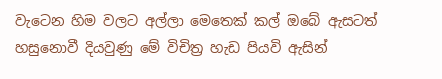වැටෙන හිම වලට අල්ලා මෙතෙක් කල් ඔබේ ඇසටත් හසුනොවී දියවුණු මේ විචිත්‍ර හැඩ පියවි ඇසින්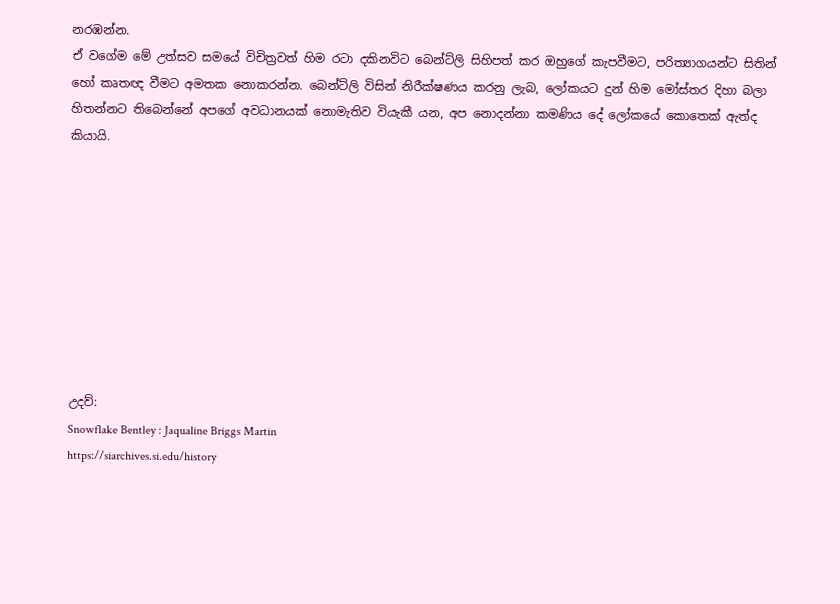නරඹන්න.
ඒ වගේම මේ උත්සව සමයේ විචිත්‍රවත් හිම රටා දකිනවිට බෙන්ට්ලි සිහිපත් කර ඔහුගේ කැපවීමට, පරිත්‍යාගයන්ට සිතින් හෝ කෘතඥ වීමට අමතක නොකරන්න. බෙන්ට්ලි විසින් නිරීක්ෂණය කරනු ලැබ, ලෝකයට දුන් හිම මෝස්‌තර දිහා බලා හිතන්නට තිබෙන්නේ අපගේ අවධානයක් නොමැතිව වියැකී යන, අප නොදන්නා කමණිය දේ ලෝකයේ කොතෙක් ඇත්ද කියායි.









උදව්:
Snowflake Bentley : Jaqualine Briggs Martin
https://siarchives.si.edu/history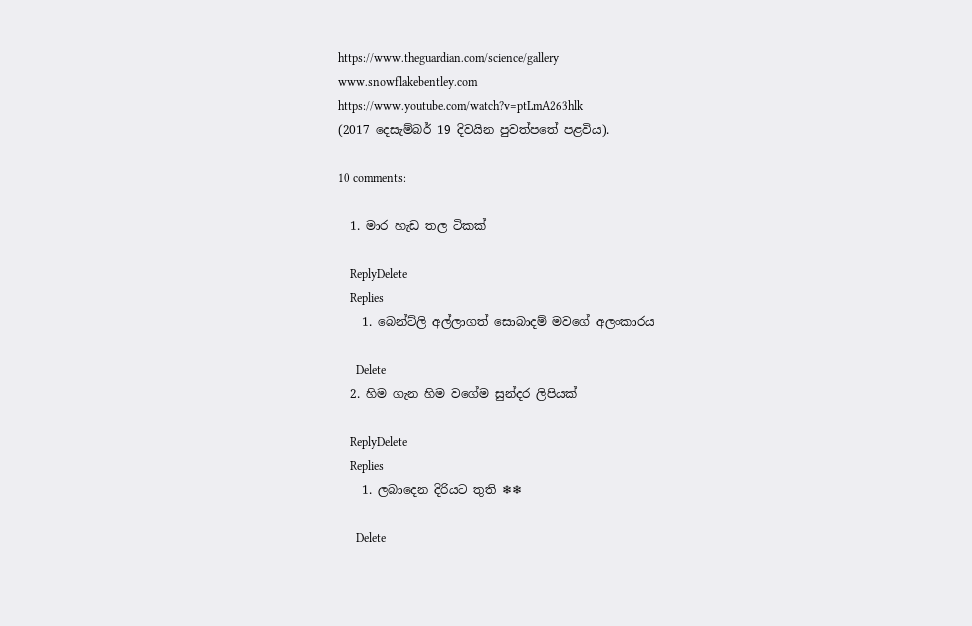https://www.theguardian.com/science/gallery
www.snowflakebentley.com
https://www.youtube.com/watch?v=ptLmA263hlk
(2017 දෙසැම්බර් 19 දිවයින පුවත්පතේ පළවිය).

10 comments:

  1. මාර හැඩ තල ටිකක්

    ReplyDelete
    Replies
    1. බෙන්ට්ලි අල්ලාගත් සොබාදම් මවගේ අලංකාරය

      Delete
  2. හිම ගැන හිම වගේම සුන්දර ලිපියක්

    ReplyDelete
    Replies
    1. ලබාදෙන දිරියට තුති ❄❄

      Delete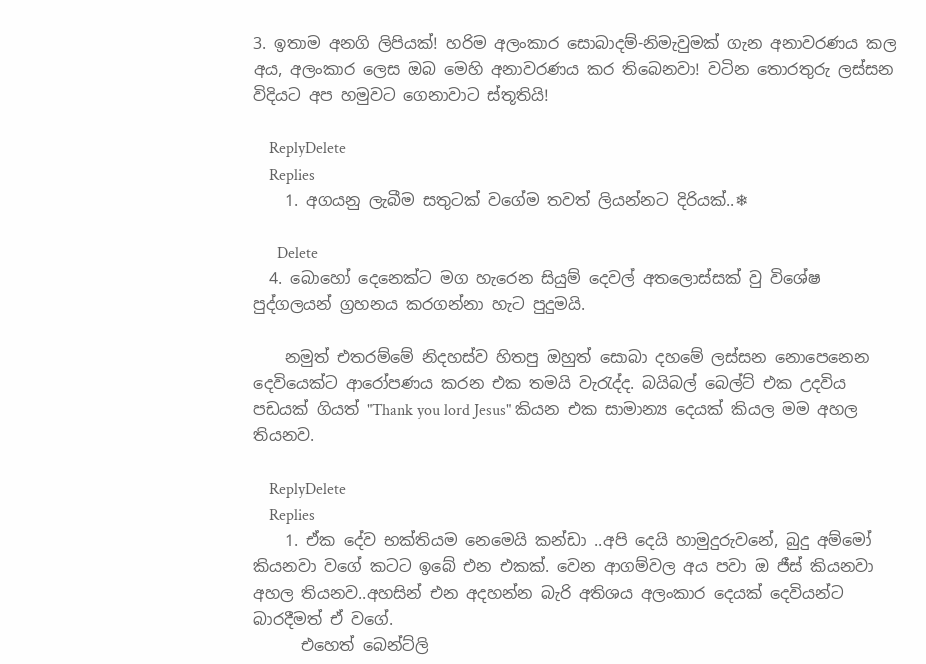3. ඉතාම අනගි ලිපියක්! හරිම අලංකාර සොබාදම්-නිමැවුමක් ගැන අනාවරණය කල අය, අලංකාර ලෙස ඔබ මෙහි අනාවරණය කර තිබෙනවා! වටින තොරතුරු ලස්සන විදියට අප හමුවට ගෙනාවාට ස්තූතියි!

    ReplyDelete
    Replies
    1. අගයනු ලැබීම සතුටක් වගේම තවත් ලියන්නට දිරියක්..❄

      Delete
  4. බොහෝ දෙනෙක්ට මග හැරෙන සියුම් දෙවල් අතලොස්සක් වු විශේෂ පුද්ගලයන් ග්‍රහනය කරගන්නා හැට පුදුමයි.

    නමුත් එතරම්මේ නිදහස්ව හිතපු ඔහුත් සොබා දහමේ ලස්සන නොපෙනෙන දෙවියෙක්ට ආරෝපණය කරන එක තමයි වැරැද්ද. බයිබල් බෙල්ට් එක උදවිය පඩයක් ගියත් "Thank you lord Jesus" කියන එක සාමාන්‍ය දෙයක් කියල මම අහල තියනව.

    ReplyDelete
    Replies
    1. ඒක දේව භක්තියම නෙමෙයි කන්ඩා ..අපි දෙයි හාමුදුරුවනේ, බුදු අම්මෝ කියනවා වගේ කටට ඉබේ එන එකක්. වෙන ආගම්වල අය පවා ඔ ජීස් කියනවා අහල තියනව..අහසින් එන අදහන්න බැරි අතිශය අලංකාර දෙයක් දෙවියන්ට බාරදීමත් ඒ වගේ.
      එහෙත් බෙන්ට්ලි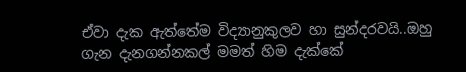ඒවා දැක ඇත්තේම විද්‍යානුකුලව හා සුන්දරවයි..ඔහු ගැන දැනගන්නකල් මමත් හිම දැක්කේ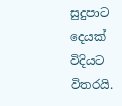සුදුපාට දෙයක් විදියට විතරයි.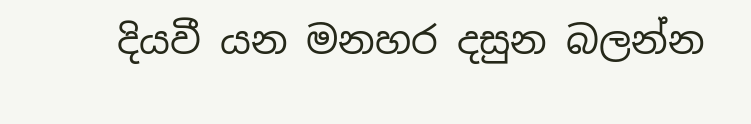දියවී යන මනහර දසුන බලන්න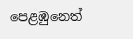පෙළඹුනෙත්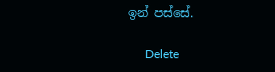ඉන් පස්සේ.

      Delete